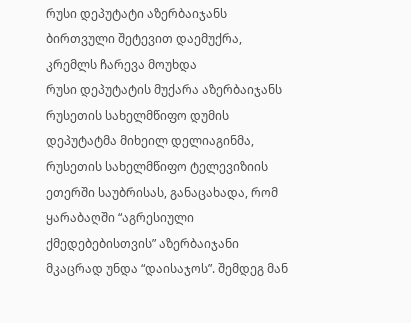რუსი დეპუტატი აზერბაიჯანს ბირთვული შეტევით დაემუქრა, კრემლს ჩარევა მოუხდა
რუსი დეპუტატის მუქარა აზერბაიჯანს
რუსეთის სახელმწიფო დუმის დეპუტატმა მიხეილ დელიაგინმა, რუსეთის სახელმწიფო ტელევიზიის ეთერში საუბრისას, განაცახადა, რომ ყარაბაღში “აგრესიული ქმედებებისთვის” აზერბაიჯანი მკაცრად უნდა “დაისაჯოს”. შემდეგ მან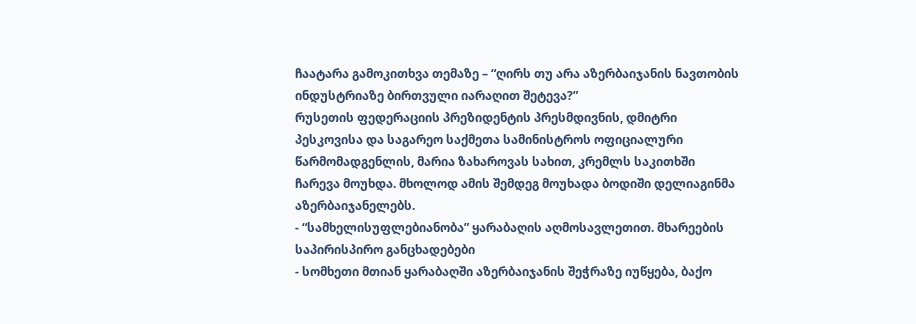ჩაატარა გამოკითხვა თემაზე – “ღირს თუ არა აზერბაიჯანის ნავთობის ინდუსტრიაზე ბირთვული იარაღით შეტევა?”
რუსეთის ფედერაციის პრეზიდენტის პრესმდივნის, დმიტრი პესკოვისა და საგარეო საქმეთა სამინისტროს ოფიციალური წარმომადგენლის, მარია ზახაროვას სახით, კრემლს საკითხში ჩარევა მოუხდა. მხოლოდ ამის შემდეგ მოუხადა ბოდიში დელიაგინმა აზერბაიჯანელებს.
- “სამხელისუფლებიანობა” ყარაბაღის აღმოსავლეთით. მხარეების საპირისპირო განცხადებები
- სომხეთი მთიან ყარაბაღში აზერბაიჯანის შეჭრაზე იუწყება, ბაქო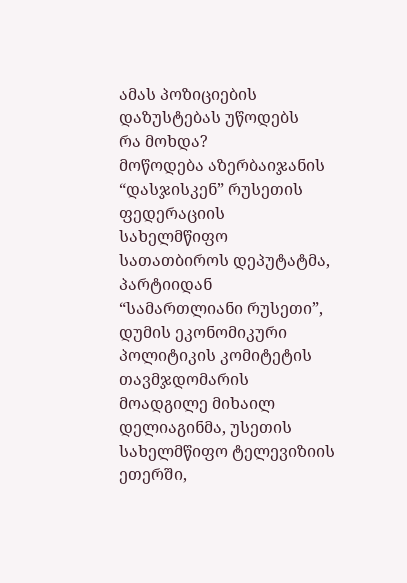ამას პოზიციების დაზუსტებას უწოდებს
რა მოხდა?
მოწოდება აზერბაიჯანის “დასჯისკენ” რუსეთის ფედერაციის სახელმწიფო სათათბიროს დეპუტატმა, პარტიიდან “სამართლიანი რუსეთი”, დუმის ეკონომიკური პოლიტიკის კომიტეტის თავმჯდომარის მოადგილე მიხაილ დელიაგინმა, უსეთის სახელმწიფო ტელევიზიის ეთერში,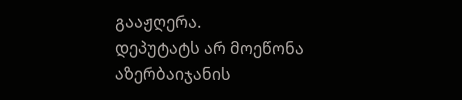გააჟღერა.
დეპუტატს არ მოეწონა აზერბაიჯანის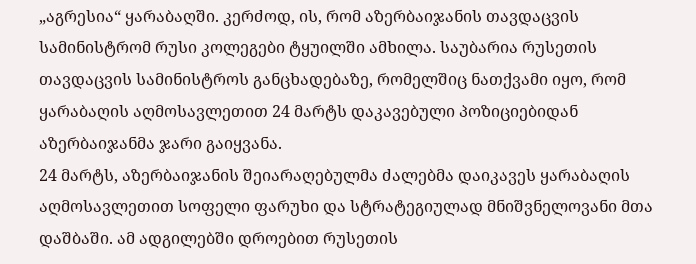„აგრესია“ ყარაბაღში. კერძოდ, ის, რომ აზერბაიჯანის თავდაცვის სამინისტრომ რუსი კოლეგები ტყუილში ამხილა. საუბარია რუსეთის თავდაცვის სამინისტროს განცხადებაზე, რომელშიც ნათქვამი იყო, რომ ყარაბაღის აღმოსავლეთით 24 მარტს დაკავებული პოზიციებიდან აზერბაიჯანმა ჯარი გაიყვანა.
24 მარტს, აზერბაიჯანის შეიარაღებულმა ძალებმა დაიკავეს ყარაბაღის აღმოსავლეთით სოფელი ფარუხი და სტრატეგიულად მნიშვნელოვანი მთა დაშბაში. ამ ადგილებში დროებით რუსეთის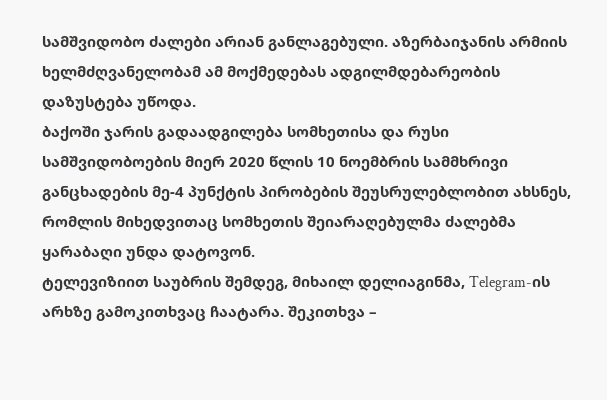სამშვიდობო ძალები არიან განლაგებული. აზერბაიჯანის არმიის ხელმძღვანელობამ ამ მოქმედებას ადგილმდებარეობის დაზუსტება უწოდა.
ბაქოში ჯარის გადაადგილება სომხეთისა და რუსი სამშვიდობოების მიერ 2020 წლის 10 ნოემბრის სამმხრივი განცხადების მე-4 პუნქტის პირობების შეუსრულებლობით ახსნეს, რომლის მიხედვითაც სომხეთის შეიარაღებულმა ძალებმა ყარაბაღი უნდა დატოვონ.
ტელევიზიით საუბრის შემდეგ, მიხაილ დელიაგინმა, Telegram-ის არხზე გამოკითხვაც ჩაატარა. შეკითხვა –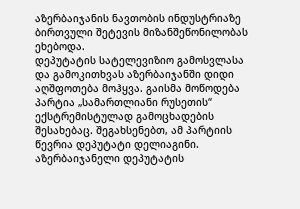აზერბაიჯანის ნავთობის ინდუსტრიაზე ბირთვული შეტევის მიზანშეწონილობას ეხებოდა.
დეპუტატის სატელევიზიო გამოსვლასა და გამოკითხვას აზერბაიჯანში დიდი აღშფოთება მოჰყვა. გაისმა მოწოდება პარტია „სამართლიანი რუსეთის“ ექსტრემისტულად გამოცხადების შესახებაც. შეგახსენებთ, ამ პარტიის წევრია დეპუტატი დელიაგინი.
აზერბაიჯანელი დეპუტატის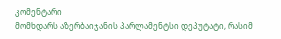კომენტარი
მომხდარს აზერბაიჯანის პარლამენტსი დეპუტატი, რასიმ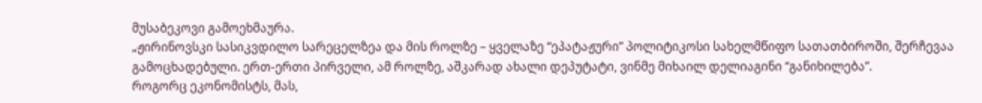მუსაბეკოვი გამოეხმაურა.
„ჟირინოვსკი სასიკვდილო სარეცელზეა და მის როლზე – ყველაზე “ეპატაჟური” პოლიტიკოსი სახელმწიფო სათათბიროში, შერჩევაა გამოცხადებული. ერთ-ერთი პირველი, ამ როლზე, აშკარად ახალი დეპუტატი, ვინმე მიხაილ დელიაგინი “განიხილება”.
როგორც ეკონომისტს, მას,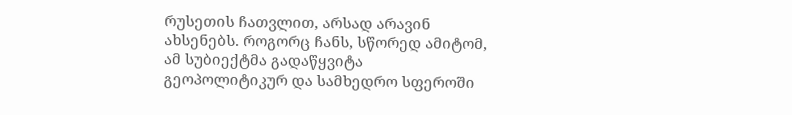რუსეთის ჩათვლით, არსად არავინ ახსენებს. როგორც ჩანს, სწორედ ამიტომ, ამ სუბიექტმა გადაწყვიტა გეოპოლიტიკურ და სამხედრო სფეროში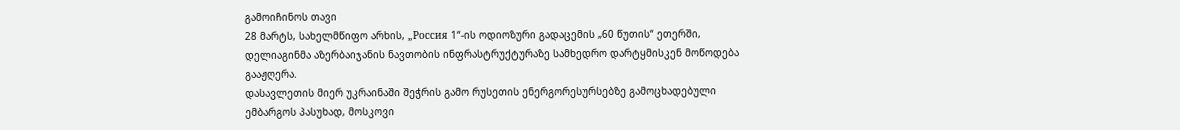გამოიჩინოს თავი
28 მარტს, სახელმწიფო არხის, „Россия 1“-ის ოდიოზური გადაცემის „60 წუთის“ ეთერში, დელიაგინმა აზერბაიჯანის ნავთობის ინფრასტრუქტურაზე სამხედრო დარტყმისკენ მოწოდება გააჟღერა.
დასავლეთის მიერ უკრაინაში შეჭრის გამო რუსეთის ენერგორესურსებზე გამოცხადებული ემბარგოს პასუხად, მოსკოვი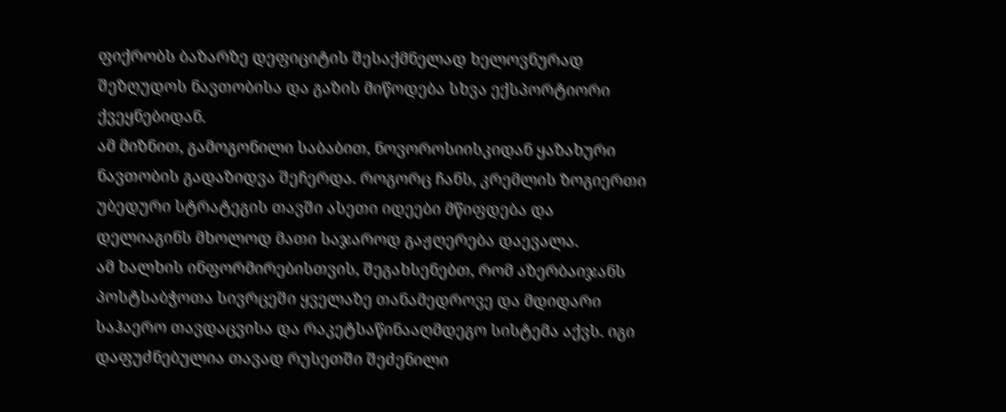ფიქრობს ბაზარზე დეფიციტის შესაქმნელად ხელოვნურად შეზღუდოს ნავთობისა და გაზის მიწოდება სხვა ექსპორტიორი ქვეყნებიდან.
ამ მიზნით, გამოგონილი საბაბით, ნოვოროსიისკიდან ყაზახური ნავთობის გადაზიდვა შეჩერდა. როგორც ჩანს, კრემლის ზოგიერთი უბედური სტრატეგის თავში ასეთი იდეები მწიფდება და დელიაგინს მხოლოდ მათი საჯაროდ გაჟღერება დაევალა.
ამ ხალხის ინფორმირებისთვის, შეგახსენებთ, რომ აზერბაიჯანს პოსტსაბჭოთა სივრცეში ყველაზე თანამედროვე და მდიდარი საჰაერო თავდაცვისა და რაკეტსაწინააღმდეგო სისტემა აქვს. იგი დაფუძნებულია თავად რუსეთში შეძენილი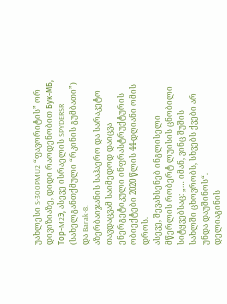უახლესი S-300PMU2 “ფავორიტის” ორ დივიზიაზე, დიდი რაოდენობით Бук-МБ, Тор-M2Э, ასევე ისრაელის SPYDERSR (სახელგანთქმული “რკინის გუმბათი”) და Barak-8.
აზერბაიჯანის საჰაერო და სარაკეტო თავდაცვამ საიმედოდ დაიცვა ენერგეტიკული ინფრასტრუქტურის ობიექტები 2020 წლის 44-დღიანი ომის დროს.
ასევე, შევახსენებ ინგლისელი მწერლის რობერტ ლუისის ცნობილი სიტყვებსაც: „… იმან, ვინც შუშის სახლში ცხოვრობს, სხვებს ქვები არ უნდა დაუშინოს“.
დელიაგინის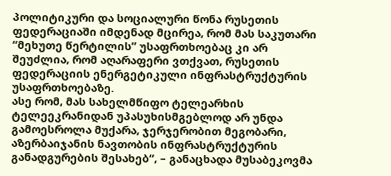პოლიტიკური და სოციალური წონა რუსეთის ფედერაციაში იმდენად მცირეა, რომ მას საკუთარი “მეხუთე წერტილის” უსაფრთხოებაც კი არ შეუძლია, რომ აღარაფერი ვთქვათ, რუსეთის ფედერაციის ენერგეტიკული ინფრასტრუქტურის უსაფრთხოებაზე.
ასე რომ, მას სახელმწიფო ტელეარხის ტელეეკრანიდან უპასუხისმგებლოდ არ უნდა გამოესროლა მუქარა, ჯერჯერობით მეგობარი, აზერბაიჯანის ნავთობის ინფრასტრუქტურის განადგურების შესახებ“, – განაცხადა მუსაბეკოვმა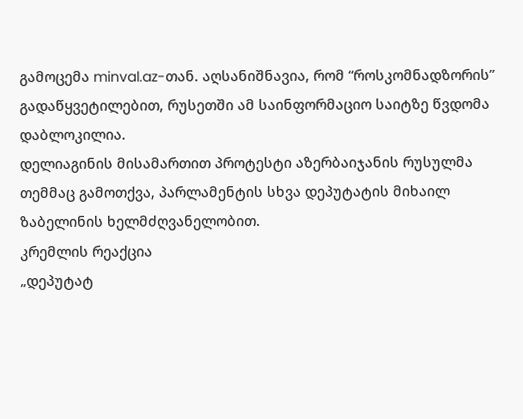გამოცემა minval.az-თან. აღსანიშნავია, რომ “როსკომნადზორის” გადაწყვეტილებით, რუსეთში ამ საინფორმაციო საიტზე წვდომა დაბლოკილია.
დელიაგინის მისამართით პროტესტი აზერბაიჯანის რუსულმა თემმაც გამოთქვა, პარლამენტის სხვა დეპუტატის მიხაილ ზაბელინის ხელმძღვანელობით.
კრემლის რეაქცია
„დეპუტატ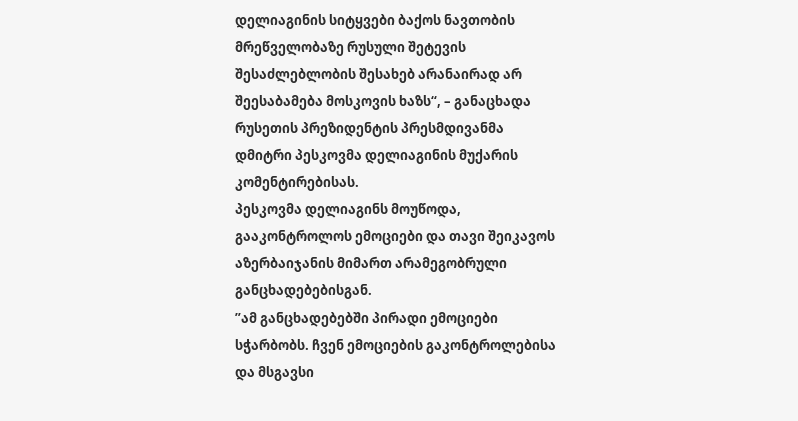დელიაგინის სიტყვები ბაქოს ნავთობის მრეწველობაზე რუსული შეტევის შესაძლებლობის შესახებ არანაირად არ შეესაბამება მოსკოვის ხაზს“, – განაცხადა რუსეთის პრეზიდენტის პრესმდივანმა დმიტრი პესკოვმა დელიაგინის მუქარის კომენტირებისას.
პესკოვმა დელიაგინს მოუწოდა, გააკონტროლოს ემოციები და თავი შეიკავოს აზერბაიჯანის მიმართ არამეგობრული განცხადებებისგან.
”ამ განცხადებებში პირადი ემოციები სჭარბობს. ჩვენ ემოციების გაკონტროლებისა და მსგავსი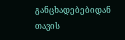განცხადებებიდან თავის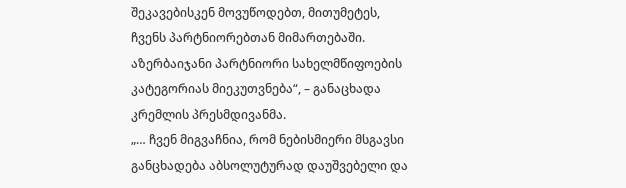შეკავებისკენ მოვუწოდებთ, მითუმეტეს, ჩვენს პარტნიორებთან მიმართებაში. აზერბაიჯანი პარტნიორი სახელმწიფოების კატეგორიას მიეკუთვნება“, – განაცხადა კრემლის პრესმდივანმა.
„… ჩვენ მიგვაჩნია, რომ ნებისმიერი მსგავსი განცხადება აბსოლუტურად დაუშვებელი და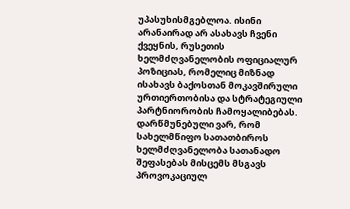უპასუხისმგებლოა. ისინი არანაირად არ ასახავს ჩვენი ქვეყნის, რუსეთის ხელმძღვანელობის ოფიციალურ პოზიციას, რომელიც მიზნად ისახავს ბაქოსთან მოკავშირული ურთიერთობისა და სტრატეგიული პარტნიორობის ჩამოყალიბებას. დარწმუნებული ვარ, რომ სახელმწიფო სათათბიროს ხელმძღვანელობა სათანადო შეფასებას მისცემს მსგავს პროვოკაციულ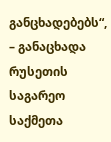განცხადებებს“, – განაცხადა რუსეთის საგარეო საქმეთა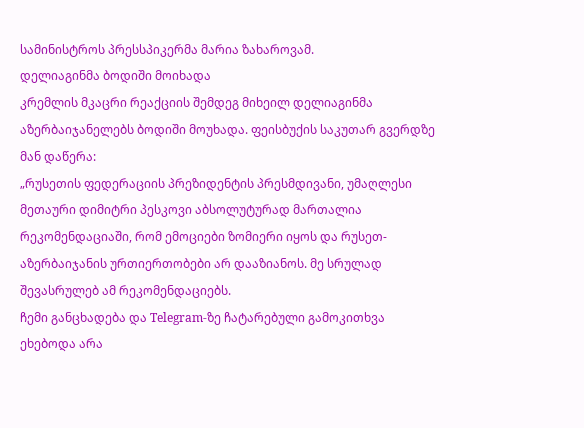სამინისტროს პრესსპიკერმა მარია ზახაროვამ.
დელიაგინმა ბოდიში მოიხადა
კრემლის მკაცრი რეაქციის შემდეგ მიხეილ დელიაგინმა აზერბაიჯანელებს ბოდიში მოუხადა. ფეისბუქის საკუთარ გვერდზე მან დაწერა:
„რუსეთის ფედერაციის პრეზიდენტის პრესმდივანი, უმაღლესი მეთაური დიმიტრი პესკოვი აბსოლუტურად მართალია რეკომენდაციაში, რომ ემოციები ზომიერი იყოს და რუსეთ-აზერბაიჯანის ურთიერთობები არ დააზიანოს. მე სრულად შევასრულებ ამ რეკომენდაციებს.
ჩემი განცხადება და Telegram-ზე ჩატარებული გამოკითხვა ეხებოდა არა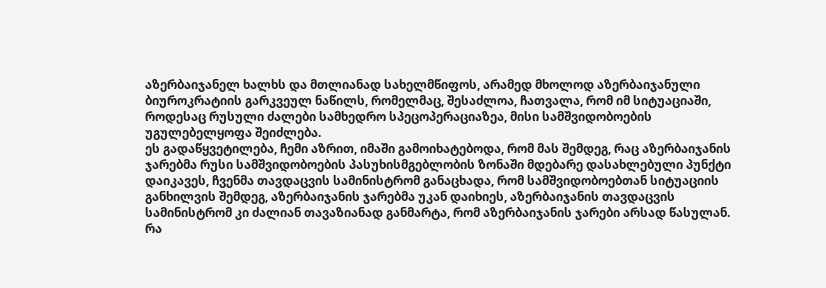აზერბაიჯანელ ხალხს და მთლიანად სახელმწიფოს, არამედ მხოლოდ აზერბაიჯანული ბიუროკრატიის გარკვეულ ნაწილს, რომელმაც, შესაძლოა, ჩათვალა, რომ იმ სიტუაციაში, როდესაც რუსული ძალები სამხედრო სპეცოპერაციაზეა, მისი სამშვიდობოების უგულებელყოფა შეიძლება.
ეს გადაწყვეტილება, ჩემი აზრით, იმაში გამოიხატებოდა, რომ მას შემდეგ, რაც აზერბაიჯანის ჯარებმა რუსი სამშვიდობოების პასუხისმგებლობის ზონაში მდებარე დასახლებული პუნქტი დაიკავეს, ჩვენმა თავდაცვის სამინისტრომ განაცხადა, რომ სამშვიდობოებთან სიტუაციის განხილვის შემდეგ, აზერბაიჯანის ჯარებმა უკან დაიხიეს, აზერბაიჯანის თავდაცვის სამინისტრომ კი ძალიან თავაზიანად განმარტა, რომ აზერბაიჯანის ჯარები არსად წასულან.
რა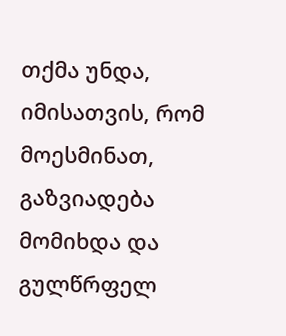თქმა უნდა, იმისათვის, რომ მოესმინათ, გაზვიადება მომიხდა და გულწრფელ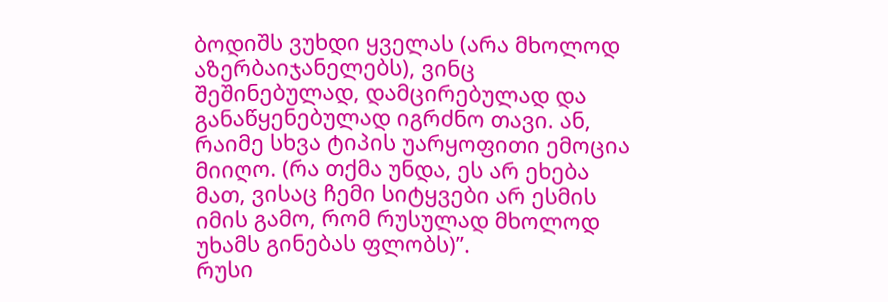ბოდიშს ვუხდი ყველას (არა მხოლოდ აზერბაიჯანელებს), ვინც შეშინებულად, დამცირებულად და განაწყენებულად იგრძნო თავი. ან, რაიმე სხვა ტიპის უარყოფითი ემოცია მიიღო. (რა თქმა უნდა, ეს არ ეხება მათ, ვისაც ჩემი სიტყვები არ ესმის იმის გამო, რომ რუსულად მხოლოდ უხამს გინებას ფლობს)”.
რუსი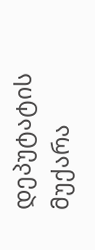დეპუტატის მუქარა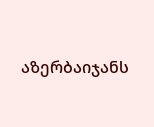აზერბაიჯანს